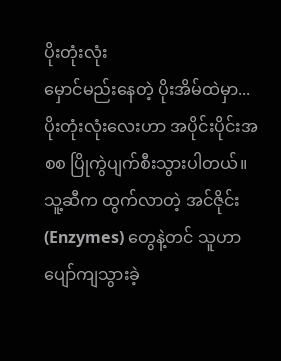ပိုးတုံးလုံး
မှောင်မည်းနေတဲ့ ပိုးအိမ်ထဲမှာ... ပိုးတုံးလုံးလေးဟာ အပိုင်းပိုင်းအစစ ပြိုကွဲပျက်စီးသွားပါတယ်။ သူ့ဆီက ထွက်လာတဲ့ အင်ဇိုင်း (Enzymes) တွေနဲ့တင် သူဟာ ပျော်ကျသွားခဲ့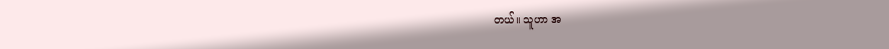တယ်။ သူဟာ အ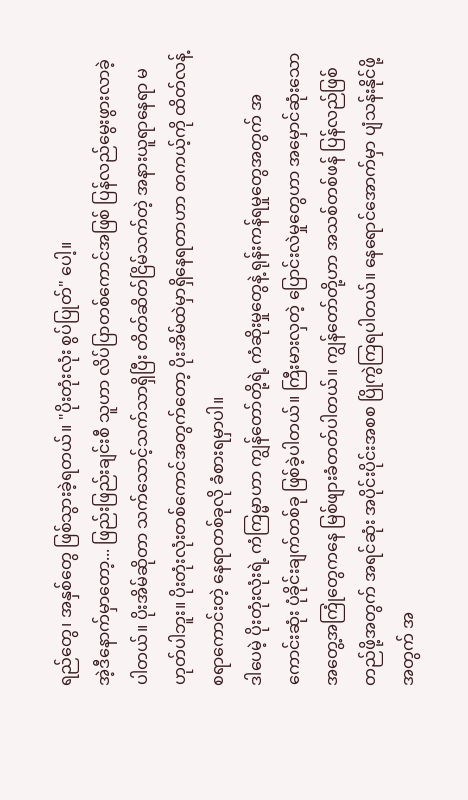ရည်တွေ၊ အနှစ်တွေ ဖြစ်သွားခဲ့ရတယ်။ "ပိုးတုံးလုံး စွပ်ပြုတ်" ပေါ့။
အဲ့ဒီနောက်မှာတော့... ဖြည်းဖြည်းချင်းစီ သူဟာ လိပ်ပြာတစ်ကောင်အဖြစ် ပြန်လည်မွေးဖွားလာခဲ့ပါတယ်။ ပိုးအိမ်ဆိုတာ သက်သောင့်သက်သာရှိပြီး တိတ်ဆိတ်ငြိမ်သက်တဲ့ အနားယူရာနေရာ မဟုတ်ပါဘူး။ ပိုးတုံးလုံးတစ်ကောင်အတွက်တော့ ပိုးအိမ်ထဲမှာရှိနေရတာဟာ တကယ့်ကို ထိတ်လန့်စရာကောင်းတဲ့ နေရာတစ်ခုလို ခံစားရမှာပါ။
ဒါပေမဲ့ ပိုးတုံးလုံးရဲ့ ကံကြမ္မာဟာ ကျွန်တော်တို့ရဲ့ ကံဆိုးမှုတွေနဲ့ ရုန်းကန်ရမှုတွေအတွက် အကောင်းဆုံး ပုံခိုင်းချက်တစ်ခု ဖြစ်ခဲ့ပါတယ်။ ကြီးမားလှတဲ့ ပြောင်းလဲမှုတွေဟာ အမှောင်ဆုံးသော အတွေ့အကြုံတွေကနေ မြစ်ဖျားခံတတ်ပါတယ်။ ကျွန်တော်တို့ဟာ အသစ်တစ်ဖန် ပြန်လည်ဖြစ်တည်ဖို့အတွက် အရင်ဆုံး အပိုင်းပိုင်းအစစ ပြိုကွဲကြရပါတယ်။ နေရောင်အောက်မှာ ပျံသန်းနိုင်ဖို့အတွက် အ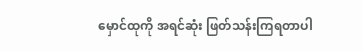မှောင်ထုကို အရင်ဆုံး ဖြတ်သန်းကြရတာပါ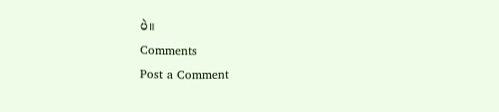ပဲ။
Comments
Post a Comment